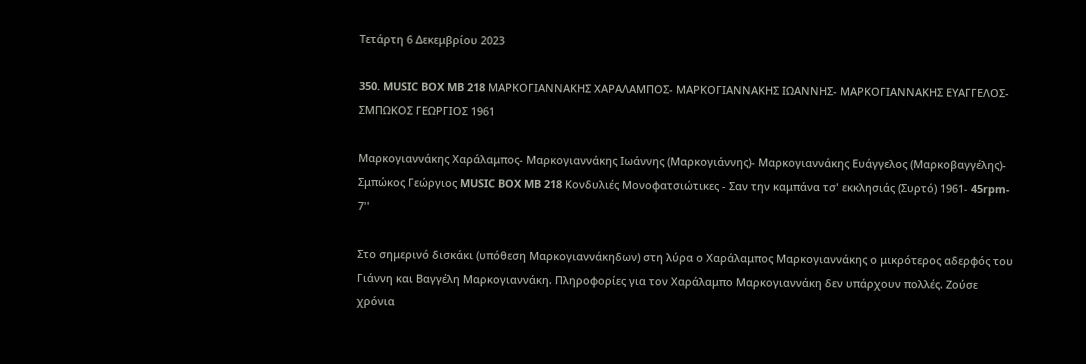Τετάρτη 6 Δεκεμβρίου 2023

350. MUSIC BOX MB 218 ΜΑΡΚΟΓΙΑΝΝΑΚΗΣ ΧΑΡΑΛΑΜΠΟΣ- ΜΑΡΚΟΓΙΑΝΝΑΚΗΣ ΙΩΑΝΝΗΣ- ΜΑΡΚΟΓΙΑΝΝΑΚΗΣ ΕΥΑΓΓΕΛΟΣ- ΣΜΠΩΚΟΣ ΓΕΩΡΓΙΟΣ 1961

Μαρκογιαννάκης Χαράλαμπος- Μαρκογιαννάκης Ιωάννης (Μαρκογιάννης)- Μαρκογιαννάκης Ευάγγελος (Μαρκοβαγγέλης)- Σμπώκος Γεώργιος MUSIC BOX MB 218 Κονδυλιές Μονοφατσιώτικες - Σαν την καμπάνα τσ' εκκλησιάς (Συρτό) 1961- 45rpm- 7''

Στο σημερινό δισκάκι (υπόθεση Μαρκογιαννάκηδων) στη λύρα ο Χαράλαμπος Μαρκογιαννάκης ο μικρότερος αδερφός του Γιάννη και Βαγγέλη Μαρκογιαννάκη. Πληροφορίες για τον Χαράλαμπο Μαρκογιαννάκη δεν υπάρχουν πολλές. Ζούσε χρόνια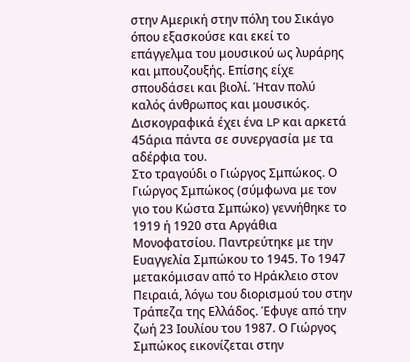στην Αμερική στην πόλη του Σικάγο όπου εξασκούσε και εκεί το επάγγελμα του μουσικού ως λυράρης και μπουζουξής. Επίσης είχε σπουδάσει και βιολί. Ήταν πολύ καλός άνθρωπος και μουσικός. Δισκογραφικά έχει ένα LP και αρκετά 45άρια πάντα σε συνεργασία με τα αδέρφια του.
Στο τραγούδι ο Γιώργος Σμπώκος. Ο Γιώργος Σμπώκος (σύμφωνα με τον γιο του Κώστα Σμπώκο) γεννήθηκε το 1919 ή 1920 στα Αργάθια Μονοφατσίου. Παντρεύτηκε με την Ευαγγελία Σμπώκου το 1945. Το 1947 μετακόμισαν από το Ηράκλειο στον Πειραιά, λόγω του διορισμού του στην Τράπεζα της Ελλάδος. Έφυγε από την ζωή 23 Ιουλίου του 1987. Ο Γιώργος Σμπώκος εικονίζεται στην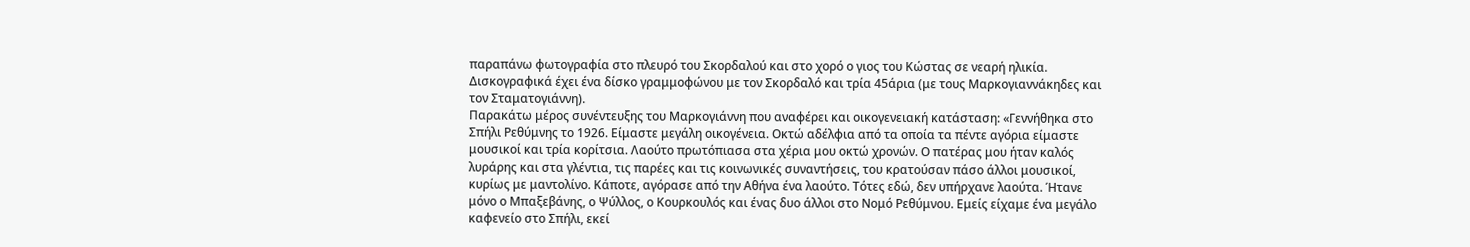παραπάνω φωτογραφία στο πλευρό του Σκορδαλού και στο χορό ο γιος του Κώστας σε νεαρή ηλικία. Δισκογραφικά έχει ένα δίσκο γραμμοφώνου με τον Σκορδαλό και τρία 45άρια (με τους Μαρκογιαννάκηδες και τον Σταματογιάννη).
Παρακάτω μέρος συνέντευξης του Μαρκογιάννη που αναφέρει και οικογενειακή κατάσταση: «Γεννήθηκα στο Σπήλι Ρεθύμνης το 1926. Είμαστε μεγάλη οικογένεια. Οκτώ αδέλφια από τα οποία τα πέντε αγόρια είμαστε μουσικοί και τρία κορίτσια. Λαούτο πρωτόπιασα στα χέρια μου οκτώ χρονών. Ο πατέρας μου ήταν καλός λυράρης και στα γλέντια, τις παρέες και τις κοινωνικές συναντήσεις, του κρατούσαν πάσο άλλοι μουσικοί, κυρίως με μαντολίνο. Κάποτε, αγόρασε από την Αθήνα ένα λαούτο. Τότες εδώ, δεν υπήρχανε λαούτα. Ήτανε μόνο ο Μπαξεβάνης, ο Ψύλλος, ο Κουρκουλός και ένας δυο άλλοι στο Νομό Ρεθύμνου. Εμείς είχαμε ένα μεγάλο καφενείο στο Σπήλι, εκεί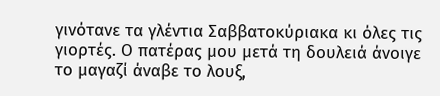γινότανε τα γλέντια Σαββατοκύριακα κι όλες τις γιορτές. Ο πατέρας μου μετά τη δουλειά άνοιγε το μαγαζί άναβε το λουξ,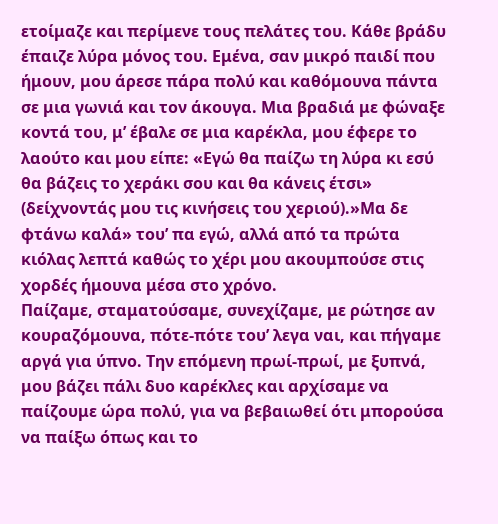ετοίμαζε και περίμενε τους πελάτες του. Κάθε βράδυ έπαιζε λύρα μόνος του. Εμένα, σαν μικρό παιδί που ήμουν, μου άρεσε πάρα πολύ και καθόμουνα πάντα σε μια γωνιά και τον άκουγα. Μια βραδιά με φώναξε κοντά του, μ’ έβαλε σε μια καρέκλα, μου έφερε το λαούτο και μου είπε: «Εγώ θα παίζω τη λύρα κι εσύ θα βάζεις το χεράκι σου και θα κάνεις έτσι» (δείχνοντάς μου τις κινήσεις του χεριού).»Μα δε φτάνω καλά» του’ πα εγώ, αλλά από τα πρώτα κιόλας λεπτά καθώς το χέρι μου ακουμπούσε στις χορδές ήμουνα μέσα στο χρόνο.
Παίζαμε, σταματούσαμε, συνεχίζαμε, με ρώτησε αν κουραζόμουνα, πότε-πότε του’ λεγα ναι, και πήγαμε αργά για ύπνο. Την επόμενη πρωί-πρωί, με ξυπνά, μου βάζει πάλι δυο καρέκλες και αρχίσαμε να παίζουμε ώρα πολύ, για να βεβαιωθεί ότι μπορούσα να παίξω όπως και το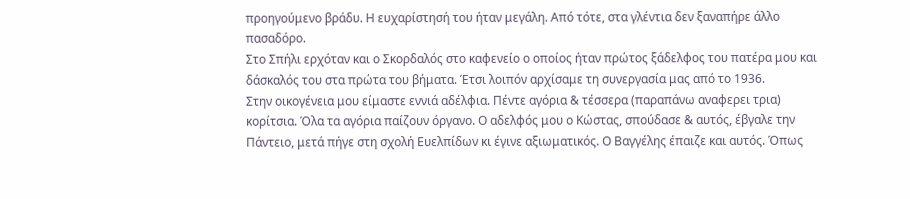προηγούμενο βράδυ. Η ευχαρίστησή του ήταν μεγάλη. Από τότε, στα γλέντια δεν ξαναπήρε άλλο πασαδόρο.
Στο Σπήλι ερχόταν και ο Σκορδαλός στο καφενείο ο οποίος ήταν πρώτος ξάδελφος του πατέρα μου και δάσκαλός του στα πρώτα του βήματα. Έτσι λοιπόν αρχίσαμε τη συνεργασία μας από το 1936.
Στην οικογένεια μου είμαστε εννιά αδέλφια. Πέντε αγόρια & τέσσερα (παραπάνω αναφερει τρια) κορίτσια. Όλα τα αγόρια παίζουν όργανο. Ο αδελφός μου ο Κώστας, σπούδασε & αυτός, έβγαλε την Πάντειο, μετά πήγε στη σχολή Ευελπίδων κι έγινε αξιωματικός. Ο Βαγγέλης έπαιζε και αυτός. Όπως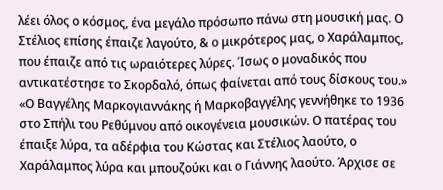λέει όλος ο κόσμος, ένα μεγάλο πρόσωπο πάνω στη μουσική μας. Ο Στέλιος επίσης έπαιζε λαγούτο, & ο μικρότερος μας, ο Χαράλαμπος, που έπαιζε από τις ωραιότερες λύρες. Ίσως ο μοναδικός που αντικατέστησε το Σκορδαλό, όπως φαίνεται από τους δίσκους του.»
«Ο Βαγγέλης Μαρκογιαννάκης ή Μαρκοβαγγέλης γεννήθηκε το 1936 στο Σπήλι του Ρεθύμνου από οικογένεια μουσικών. Ο πατέρας του έπαιξε λύρα, τα αδέρφια του Κώστας και Στέλιος λαούτο, ο Χαράλαμπος λύρα και μπουζούκι και ο Γιάννης λαούτο. Άρχισε σε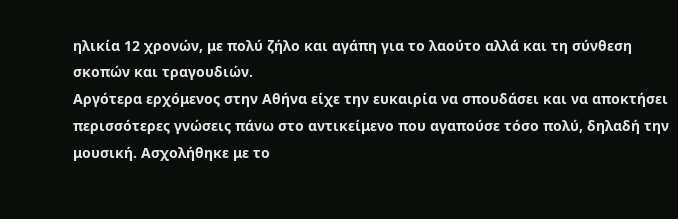ηλικία 12 χρονών, με πολύ ζήλο και αγάπη για το λαούτο αλλά και τη σύνθεση σκοπών και τραγουδιών.
Αργότερα ερχόμενος στην Αθήνα είχε την ευκαιρία να σπουδάσει και να αποκτήσει περισσότερες γνώσεις πάνω στο αντικείμενο που αγαπούσε τόσο πολύ, δηλαδή την μουσική. Ασχολήθηκε με το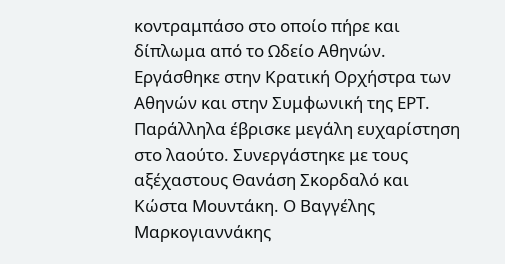κοντραμπάσο στο οποίο πήρε και δίπλωμα από το Ωδείο Αθηνών.
Εργάσθηκε στην Κρατική Ορχήστρα των Αθηνών και στην Συμφωνική της ΕΡΤ. Παράλληλα έβρισκε μεγάλη ευχαρίστηση στο λαούτο. Συνεργάστηκε με τους αξέχαστους Θανάση Σκορδαλό και Κώστα Μουντάκη. Ο Βαγγέλης Μαρκογιαννάκης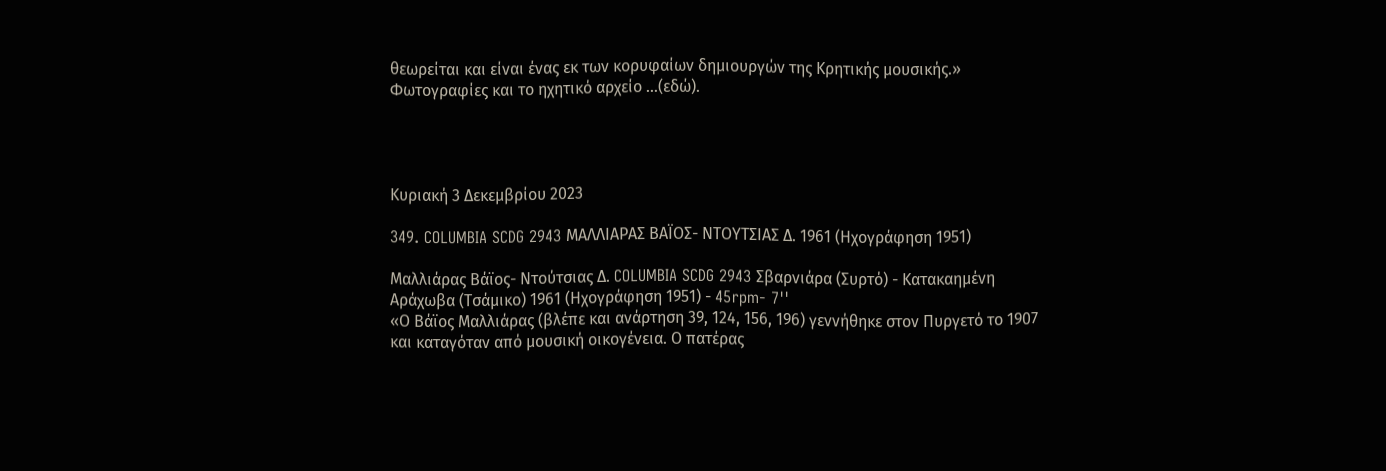θεωρείται και είναι ένας εκ των κορυφαίων δημιουργών της Κρητικής μουσικής.»
Φωτογραφίες και το ηχητικό αρχείο …(εδώ).




Κυριακή 3 Δεκεμβρίου 2023

349. COLUMBIA SCDG 2943 ΜΑΛΛΙΑΡΑΣ ΒΑΪΟΣ- ΝΤΟΥΤΣΙΑΣ Δ. 1961 (Ηχογράφηση 1951)

Μαλλιάρας Βάϊος- Ντούτσιας Δ. COLUMBIA SCDG 2943 Σβαρνιάρα (Συρτό) - Κατακαημένη Αράχωβα (Τσάμικο) 1961 (Ηχογράφηση 1951) - 45rpm- 7''
«Ο Βάϊος Μαλλιάρας (βλέπε και ανάρτηση 39, 124, 156, 196) γεννήθηκε στον Πυργετό το 1907 και καταγόταν από μουσική οικογένεια. Ο πατέρας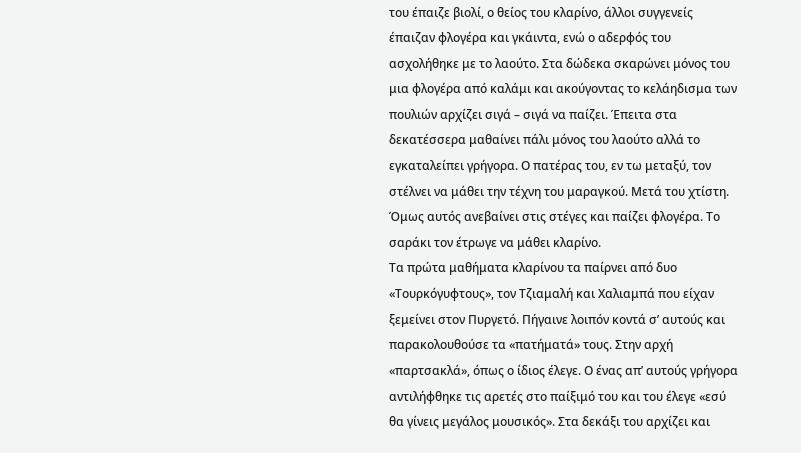του έπαιζε βιολί, ο θείος του κλαρίνο, άλλοι συγγενείς έπαιζαν φλογέρα και γκάιντα, ενώ ο αδερφός του ασχολήθηκε με το λαούτο. Στα δώδεκα σκαρώνει μόνος του μια φλογέρα από καλάμι και ακούγοντας το κελάηδισμα των πουλιών αρχίζει σιγά – σιγά να παίζει. Έπειτα στα δεκατέσσερα μαθαίνει πάλι μόνος του λαούτο αλλά το εγκαταλείπει γρήγορα. Ο πατέρας του, εν τω μεταξύ, τον στέλνει να μάθει την τέχνη του μαραγκού. Μετά του χτίστη. Όμως αυτός ανεβαίνει στις στέγες και παίζει φλογέρα. Το σαράκι τον έτρωγε να μάθει κλαρίνο.
Τα πρώτα μαθήματα κλαρίνου τα παίρνει από δυο «Τουρκόγυφτους», τον Τζιαμαλή και Χαλιαμπά που είχαν ξεμείνει στον Πυργετό. Πήγαινε λοιπόν κοντά σ’ αυτούς και παρακολουθούσε τα «πατήματά» τους. Στην αρχή «παρτσακλά», όπως ο ίδιος έλεγε. Ο ένας απ’ αυτούς γρήγορα αντιλήφθηκε τις αρετές στο παίξιμό του και του έλεγε «εσύ θα γίνεις μεγάλος μουσικός». Στα δεκάξι του αρχίζει και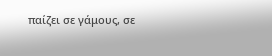παίζει σε γάμους, σε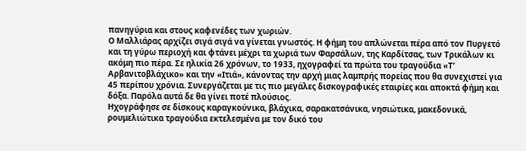πανηγύρια και στους καφενέδες των χωριών.
Ο Μαλλιάρας αρχίζει σιγά σιγά να γίνεται γνωστός. Η φήμη του απλώνεται πέρα από τον Πυργετό και τη γύρω περιοχή και φτάνει μέχρι τα χωριά των Φαρσάλων, της Καρδίτσας, των Τρικάλων κι ακόμη πιο πέρα. Σε ηλικία 26 χρόνων, το 1933, ηχογραφεί τα πρώτα του τραγούδια «Τ’ Αρβανιτοβλάχικο» και την «Ιτιά», κάνοντας την αρχή μιας λαμπρής πορείας που θα συνεχιστεί για 45 περίπου χρόνια. Συνεργάζεται με τις πιο μεγάλες δισκογραφικές εταιρίες και αποκτά φήμη και δόξα. Παρόλα αυτά δε θα γίνει ποτέ πλούσιος.
Ηχογράφησε σε δίσκους καραγκούνικα, βλάχικα, σαρακατσάνικα, νησιώτικα, μακεδονικά, ρουμελιώτικα τραγούδια εκτελεσμένα με τον δικό του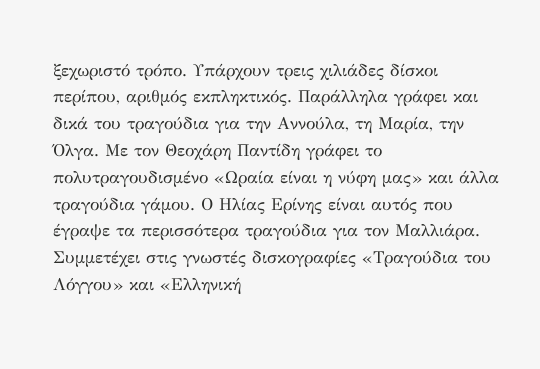ξεχωριστό τρόπο. Υπάρχουν τρεις χιλιάδες δίσκοι περίπου, αριθμός εκπληκτικός. Παράλληλα γράφει και δικά του τραγούδια για την Αννούλα, τη Μαρία, την Όλγα. Με τον Θεοχάρη Παντίδη γράφει το πολυτραγουδισμένο «Ωραία είναι η νύφη μας» και άλλα τραγούδια γάμου. Ο Ηλίας Ερίνης είναι αυτός που έγραψε τα περισσότερα τραγούδια για τον Μαλλιάρα.
Συμμετέχει στις γνωστές δισκογραφίες «Τραγούδια του Λόγγου» και «Ελληνική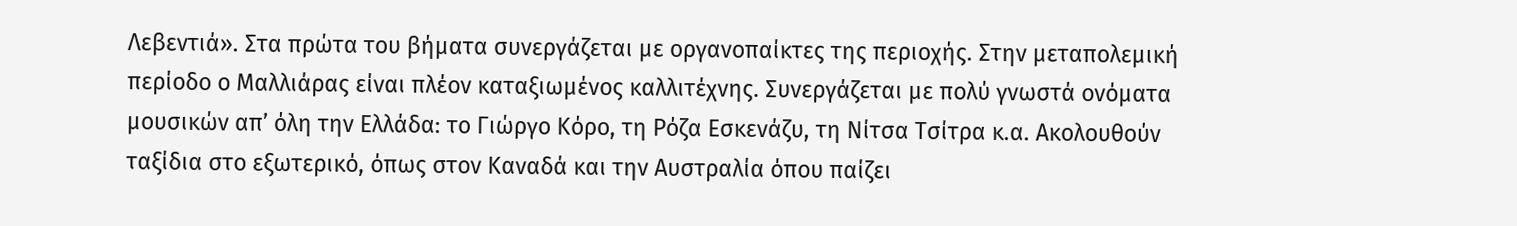Λεβεντιά». Στα πρώτα του βήματα συνεργάζεται με οργανοπαίκτες της περιοχής. Στην μεταπολεμική περίοδο ο Μαλλιάρας είναι πλέον καταξιωμένος καλλιτέχνης. Συνεργάζεται με πολύ γνωστά ονόματα μουσικών απ’ όλη την Ελλάδα: το Γιώργο Κόρο, τη Ρόζα Εσκενάζυ, τη Νίτσα Τσίτρα κ.α. Ακολουθούν ταξίδια στο εξωτερικό, όπως στον Καναδά και την Αυστραλία όπου παίζει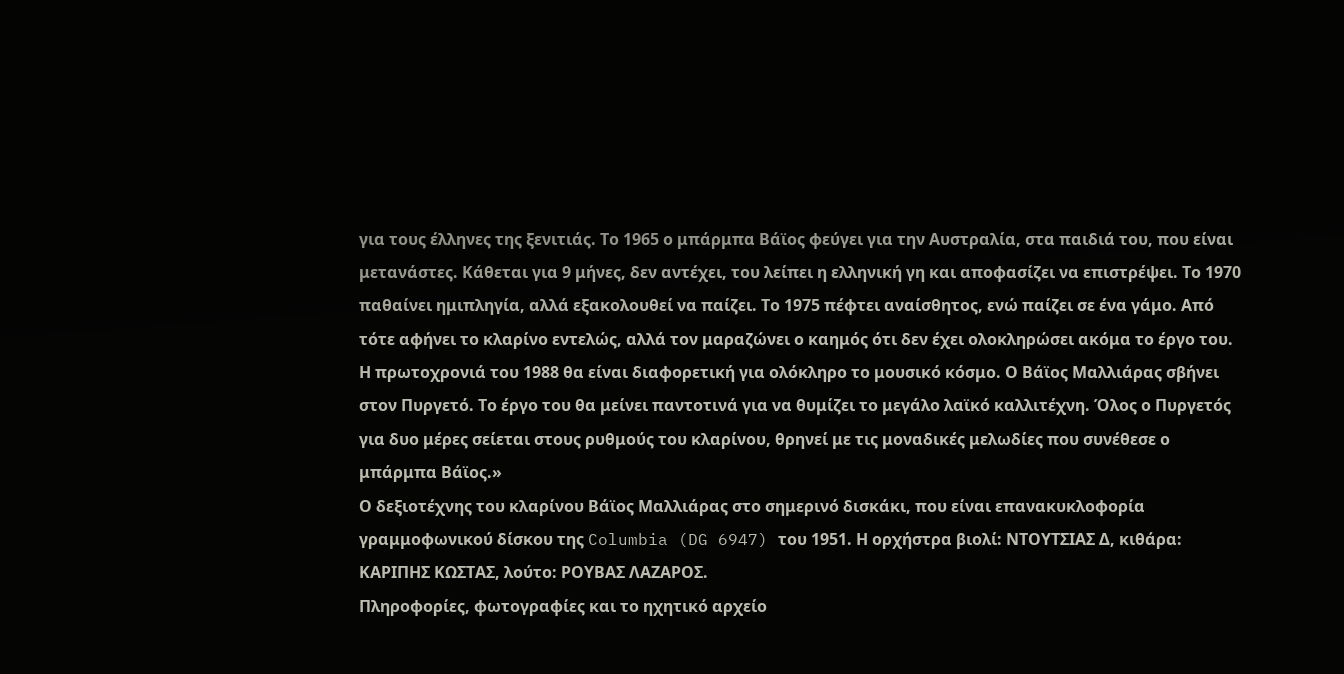για τους έλληνες της ξενιτιάς. Το 1965 ο μπάρμπα Βάϊος φεύγει για την Αυστραλία, στα παιδιά του, που είναι μετανάστες. Κάθεται για 9 μήνες, δεν αντέχει, του λείπει η ελληνική γη και αποφασίζει να επιστρέψει. Το 1970 παθαίνει ημιπληγία, αλλά εξακολουθεί να παίζει. Το 1975 πέφτει αναίσθητος, ενώ παίζει σε ένα γάμο. Από τότε αφήνει το κλαρίνο εντελώς, αλλά τον μαραζώνει ο καημός ότι δεν έχει ολοκληρώσει ακόμα το έργο του.
Η πρωτοχρονιά του 1988 θα είναι διαφορετική για ολόκληρο το μουσικό κόσμο. Ο Βάϊος Μαλλιάρας σβήνει στον Πυργετό. Το έργο του θα μείνει παντοτινά για να θυμίζει το μεγάλο λαϊκό καλλιτέχνη. Όλος ο Πυργετός για δυο μέρες σείεται στους ρυθμούς του κλαρίνου, θρηνεί με τις μοναδικές μελωδίες που συνέθεσε ο μπάρμπα Βάϊος.»
Ο δεξιοτέχνης του κλαρίνου Βάϊος Μαλλιάρας στο σημερινό δισκάκι, που είναι επανακυκλοφορία γραμμοφωνικού δίσκου της Columbia (DG 6947) του 1951. Η ορχήστρα βιολί: ΝΤΟΥΤΣΙΑΣ Δ, κιθάρα: ΚΑΡΙΠΗΣ ΚΩΣΤΑΣ, λούτο: ΡΟΥΒΑΣ ΛΑΖΑΡΟΣ.
Πληροφορίες, φωτογραφίες και το ηχητικό αρχείο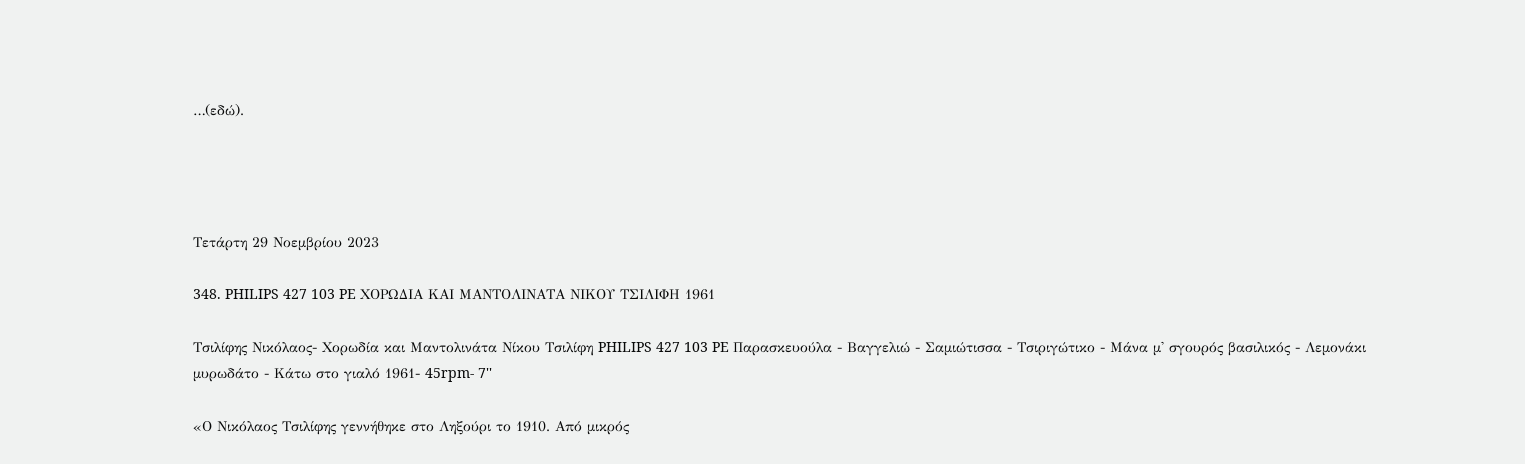…(εδώ).




Τετάρτη 29 Νοεμβρίου 2023

348. PHILIPS 427 103 PE ΧΟΡΩΔΙΑ ΚΑΙ ΜΑΝΤΟΛΙΝΑΤΑ ΝΙΚΟΥ ΤΣΙΛΙΦΗ 1961

Τσιλίφης Νικόλαος- Χορωδία και Μαντολινάτα Νίκου Τσιλίφη PHILIPS 427 103 PE Παρασκευούλα - Βαγγελιώ - Σαμιώτισσα - Τσιριγώτικο - Μάνα μ' σγουρός βασιλικός - Λεμονάκι μυρωδάτο - Κάτω στο γιαλό 1961- 45rpm- 7''

«Ο Νικόλαος Τσιλίφης γεννήθηκε στο Ληξούρι το 1910. Από μικρός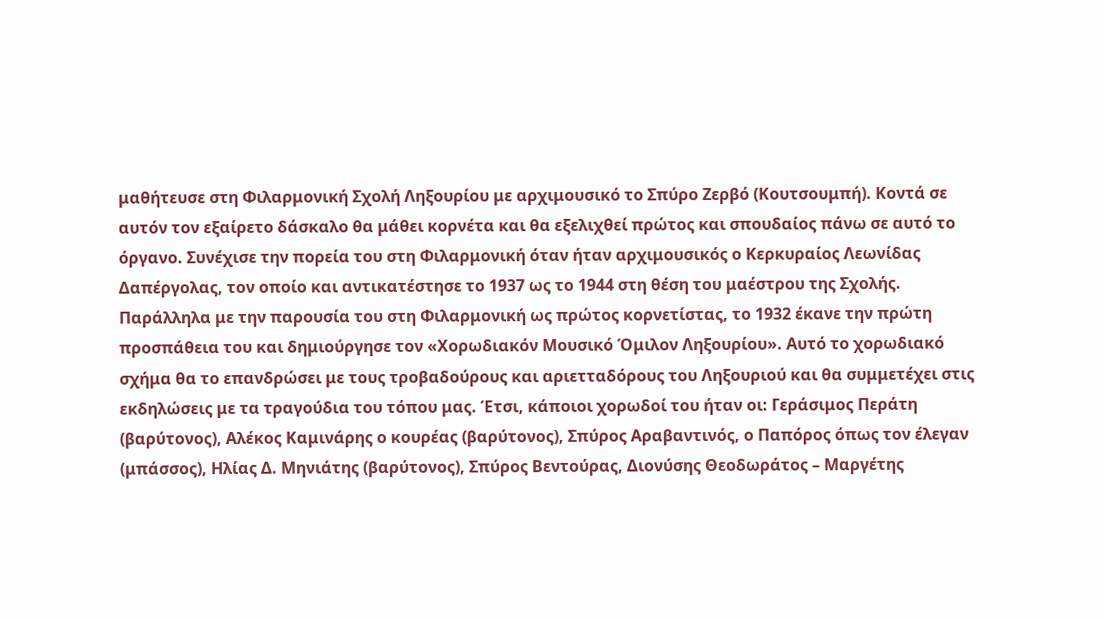μαθήτευσε στη Φιλαρμονική Σχολή Ληξουρίου με αρχιμουσικό το Σπύρο Ζερβό (Κουτσουμπή). Κοντά σε αυτόν τον εξαίρετο δάσκαλο θα μάθει κορνέτα και θα εξελιχθεί πρώτος και σπουδαίος πάνω σε αυτό το όργανο. Συνέχισε την πορεία του στη Φιλαρμονική όταν ήταν αρχιμουσικός ο Κερκυραίος Λεωνίδας Δαπέργολας, τον οποίο και αντικατέστησε το 1937 ως το 1944 στη θέση του μαέστρου της Σχολής.
Παράλληλα με την παρουσία του στη Φιλαρμονική ως πρώτος κορνετίστας, το 1932 έκανε την πρώτη προσπάθεια του και δημιούργησε τον «Χορωδιακόν Μουσικό Όμιλον Ληξουρίου». Αυτό το χορωδιακό σχήμα θα το επανδρώσει με τους τροβαδούρους και αριετταδόρους του Ληξουριού και θα συμμετέχει στις εκδηλώσεις με τα τραγούδια του τόπου μας. Έτσι, κάποιοι χορωδοί του ήταν οι: Γεράσιμος Περάτη (βαρύτονος), Αλέκος Καμινάρης ο κουρέας (βαρύτονος), Σπύρος Αραβαντινός, ο Παπόρος όπως τον έλεγαν (μπάσσος), Ηλίας Δ. Μηνιάτης (βαρύτονος), Σπύρος Βεντούρας, Διονύσης Θεοδωράτος – Μαργέτης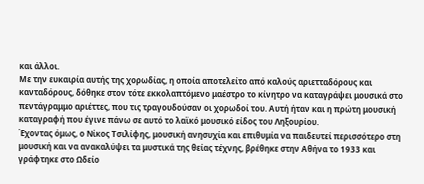και άλλοι.
Με την ευκαιρία αυτής της χορωδίας, η οποία αποτελείτο από καλούς αριετταδόρους και κανταδόρους, δόθηκε στον τότε εκκολαπτόμενο μαέστρο το κίνητρο να καταγράψει μουσικά στο πεντάγραμμο αριέττες, που τις τραγουδούσαν οι χορωδοί του. Αυτή ήταν και η πρώτη μουσική καταγραφή που έγινε πάνω σε αυτό το λαϊκό μουσικό είδος του Ληξουρίου.
Έχοντας όμως, ο Νίκος Τσιλίφης, μουσική ανησυχία και επιθυμία να παιδευτεί περισσότερο στη μουσική και να ανακαλύψει τα μυστικά της θείας τέχνης, βρέθηκε στην Αθήνα το 1933 και γράφτηκε στο Ωδείο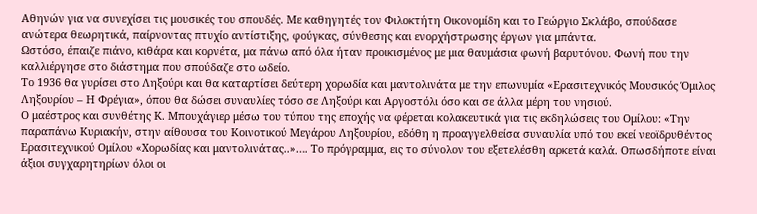Αθηνών για να συνεχίσει τις μουσικές του σπουδές. Με καθηγητές τον Φιλοκτήτη Οικονομίδη και το Γεώργιο Σκλάβο, σπούδασε ανώτερα θεωρητικά, παίρνοντας πτυχίο αντίστιξης, φούγκας, σύνθεσης και ενορχήστρωσης έργων για μπάντα.
Ωστόσο, έπαιζε πιάνο, κιθάρα και κορνέτα, μα πάνω από όλα ήταν προικισμένος με μια θαυμάσια φωνή βαρυτόνου. Φωνή που την καλλιέργησε στο διάστημα που σπούδαζε στο ωδείο.
Το 1936 θα γυρίσει στο Ληξούρι και θα καταρτίσει δεύτερη χορωδία και μαντολινάτα με την επωνυμία «Ερασιτεχνικός Μουσικός Όμιλος Ληξουρίου – Η Φρέγια», όπου θα δώσει συναυλίες τόσο σε Ληξούρι και Αργοστόλι όσο και σε άλλα μέρη του νησιού.
Ο μαέστρος και συνθέτης Κ. Μπουχάγιερ μέσω του τύπου της εποχής να φέρεται κολακευτικά για τις εκδηλώσεις του Ομίλου: «Την παραπάνω Κυριακήν, στην αίθουσα του Κοινοτικού Μεγάρου Ληξουρίου, εδόθη η προαγγελθείσα συναυλία υπό του εκεί νεοϊδρυθέντος Ερασιτεχνικού Ομίλου «Χορωδίας και μαντολινάτας..»…. Το πρόγραμμα, εις το σύνολον του εξετελέσθη αρκετά καλά. Οπωσδήποτε είναι άξιοι συγχαρητηρίων όλοι οι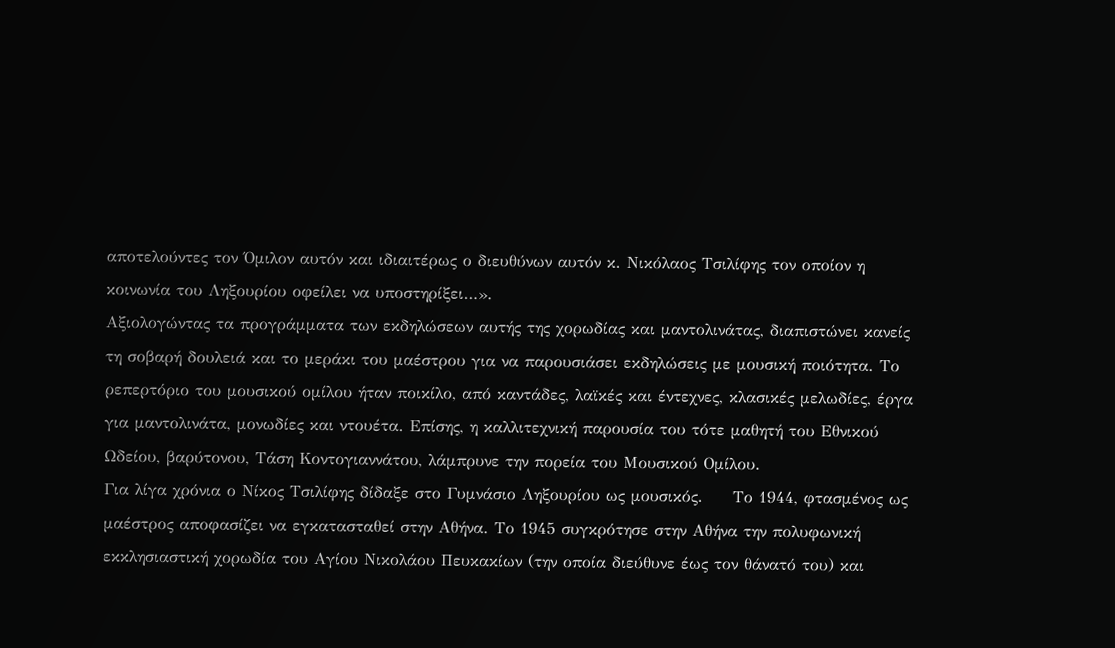αποτελούντες τον Όμιλον αυτόν και ιδιαιτέρως ο διευθύνων αυτόν κ. Νικόλαος Τσιλίφης τον οποίον η κοινωνία του Ληξουρίου οφείλει να υποστηρίξει…».
Αξιολογώντας τα προγράμματα των εκδηλώσεων αυτής της χορωδίας και μαντολινάτας, διαπιστώνει κανείς τη σοβαρή δουλειά και το μεράκι του μαέστρου για να παρουσιάσει εκδηλώσεις με μουσική ποιότητα. Το ρεπερτόριο του μουσικού ομίλου ήταν ποικίλο, από καντάδες, λαϊκές και έντεχνες, κλασικές μελωδίες, έργα για μαντολινάτα, μονωδίες και ντουέτα. Επίσης, η καλλιτεχνική παρουσία του τότε μαθητή του Εθνικού Ωδείου, βαρύτονου, Τάση Κοντογιαννάτου, λάμπρυνε την πορεία του Μουσικού Ομίλου.
Για λίγα χρόνια ο Νίκος Τσιλίφης δίδαξε στο Γυμνάσιο Ληξουρίου ως μουσικός.     Το 1944, φτασμένος ως μαέστρος αποφασίζει να εγκατασταθεί στην Αθήνα. Το 1945 συγκρότησε στην Αθήνα την πολυφωνική εκκλησιαστική χορωδία του Αγίου Νικολάου Πευκακίων (την οποία διεύθυνε έως τον θάνατό του) και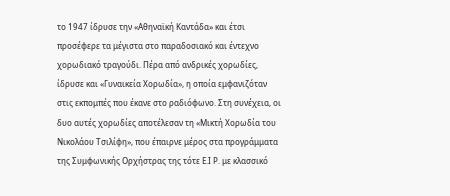το 1947 ίδρυσε την «Αθηναϊκή Καντάδα» και έτσι προσέφερε τα μέγιστα στο παραδοσιακό και έντεχνο χορωδιακό τραγούδι. Πέρα από ανδρικές χορωδίες, ίδρυσε και «Γυναικεία Χορωδία», η οποία εμφανιζόταν στις εκπομπές που έκανε στο ραδιόφωνο. Στη συνέχεια, οι δυο αυτές χορωδίες αποτέλεσαν τη «Μικτή Χορωδία του Νικολάου Τσιλίφη», που έπαιρνε μέρος στα προγράμματα της Συμφωνικής Ορχήστρας της τότε Ε.Ι Ρ. με κλασσικό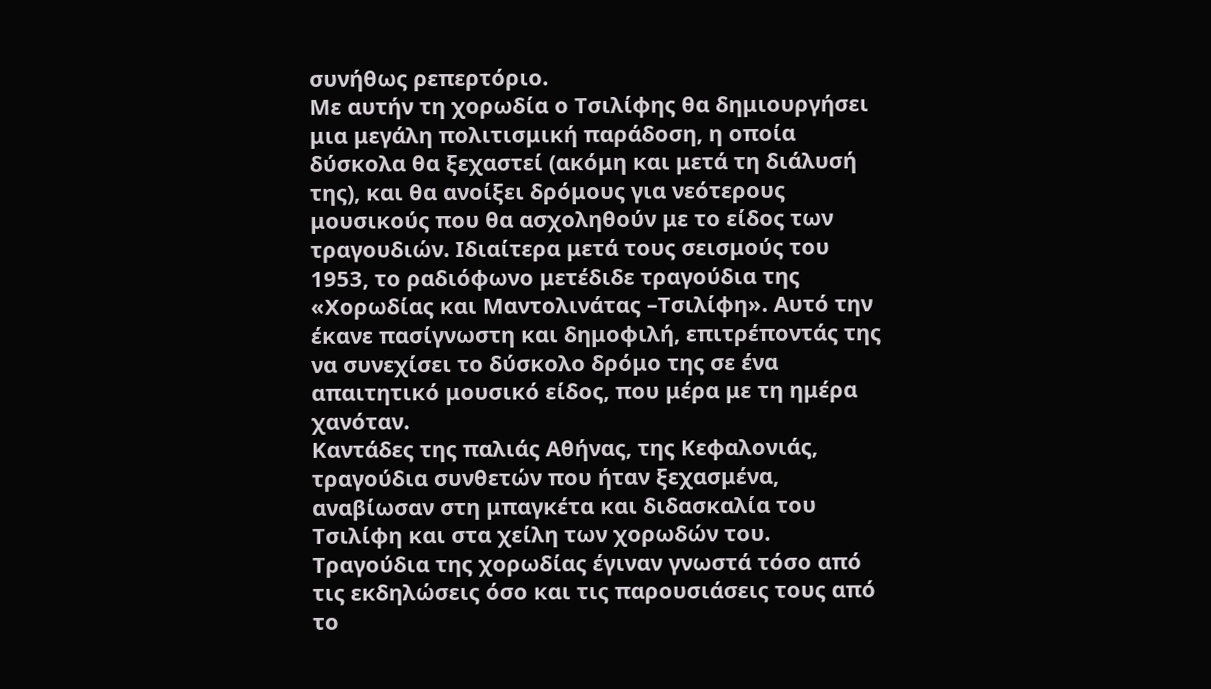συνήθως ρεπερτόριο.
Με αυτήν τη χορωδία ο Τσιλίφης θα δημιουργήσει μια μεγάλη πολιτισμική παράδοση, η οποία δύσκολα θα ξεχαστεί (ακόμη και μετά τη διάλυσή της), και θα ανοίξει δρόμους για νεότερους μουσικούς που θα ασχοληθούν με το είδος των τραγουδιών. Ιδιαίτερα μετά τους σεισμούς του 1953, το ραδιόφωνο μετέδιδε τραγούδια της «Χορωδίας και Μαντολινάτας –Τσιλίφη». Αυτό την έκανε πασίγνωστη και δημοφιλή, επιτρέποντάς της να συνεχίσει το δύσκολο δρόμο της σε ένα απαιτητικό μουσικό είδος, που μέρα με τη ημέρα χανόταν.
Καντάδες της παλιάς Αθήνας, της Κεφαλονιάς, τραγούδια συνθετών που ήταν ξεχασμένα, αναβίωσαν στη μπαγκέτα και διδασκαλία του Τσιλίφη και στα χείλη των χορωδών του. Τραγούδια της χορωδίας έγιναν γνωστά τόσο από τις εκδηλώσεις όσο και τις παρουσιάσεις τους από το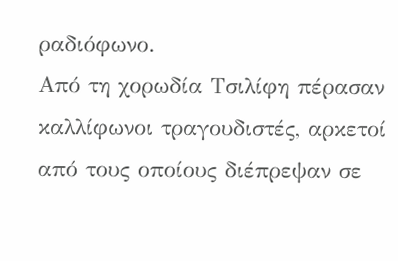ραδιόφωνο.
Από τη χορωδία Τσιλίφη πέρασαν καλλίφωνοι τραγουδιστές, αρκετοί από τους οποίους διέπρεψαν σε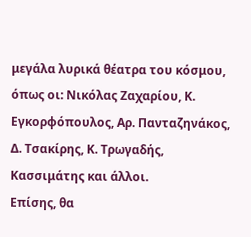μεγάλα λυρικά θέατρα του κόσμου, όπως οι: Νικόλας Ζαχαρίου, Κ. Εγκορφόπουλος, Αρ. Πανταζηνάκος, Δ. Τσακίρης, Κ. Τρωγαδής, Κασσιμάτης και άλλοι.
Επίσης, θα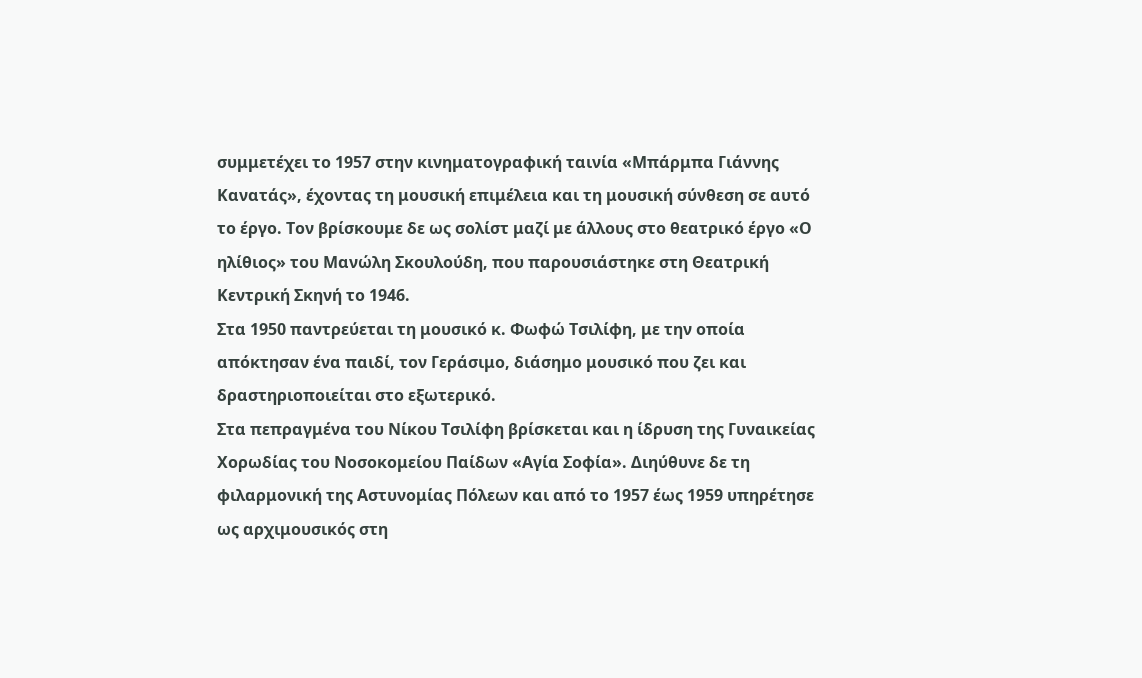συμμετέχει το 1957 στην κινηματογραφική ταινία «Μπάρμπα Γιάννης Κανατάς», έχοντας τη μουσική επιμέλεια και τη μουσική σύνθεση σε αυτό το έργο. Τον βρίσκουμε δε ως σολίστ μαζί με άλλους στο θεατρικό έργο «Ο ηλίθιος» του Μανώλη Σκουλούδη, που παρουσιάστηκε στη Θεατρική Κεντρική Σκηνή το 1946.
Στα 1950 παντρεύεται τη μουσικό κ. Φωφώ Τσιλίφη, με την οποία απόκτησαν ένα παιδί, τον Γεράσιμο, διάσημο μουσικό που ζει και δραστηριοποιείται στο εξωτερικό.
Στα πεπραγμένα του Νίκου Τσιλίφη βρίσκεται και η ίδρυση της Γυναικείας Χορωδίας του Νοσοκομείου Παίδων «Αγία Σοφία». Διηύθυνε δε τη φιλαρμονική της Αστυνομίας Πόλεων και από το 1957 έως 1959 υπηρέτησε ως αρχιμουσικός στη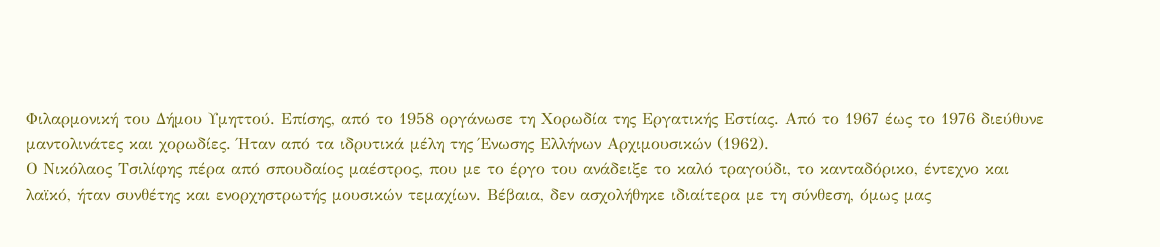Φιλαρμονική του Δήμου Υμηττού. Επίσης, από το 1958 οργάνωσε τη Χορωδία της Εργατικής Εστίας. Από το 1967 έως το 1976 διεύθυνε μαντολινάτες και χορωδίες. Ήταν από τα ιδρυτικά μέλη της Ένωσης Ελλήνων Αρχιμουσικών (1962).
Ο Νικόλαος Τσιλίφης πέρα από σπουδαίος μαέστρος, που με το έργο του ανάδειξε το καλό τραγούδι, το κανταδόρικο, έντεχνο και λαϊκό, ήταν συνθέτης και ενορχηστρωτής μουσικών τεμαχίων. Βέβαια, δεν ασχολήθηκε ιδιαίτερα με τη σύνθεση, όμως μας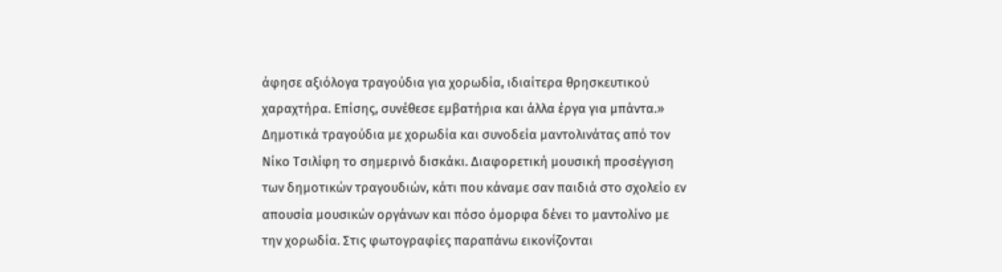άφησε αξιόλογα τραγούδια για χορωδία, ιδιαίτερα θρησκευτικού χαραχτήρα. Επίσης, συνέθεσε εμβατήρια και άλλα έργα για μπάντα.»
Δημοτικά τραγούδια με χορωδία και συνοδεία μαντολινάτας από τον Νίκο Τσιλίφη το σημερινό δισκάκι. Διαφορετική μουσική προσέγγιση των δημοτικών τραγουδιών, κάτι που κάναμε σαν παιδιά στο σχολείο εν απουσία μουσικών οργάνων και πόσο όμορφα δένει το μαντολίνο με την χορωδία. Στις φωτογραφίες παραπάνω εικονίζονται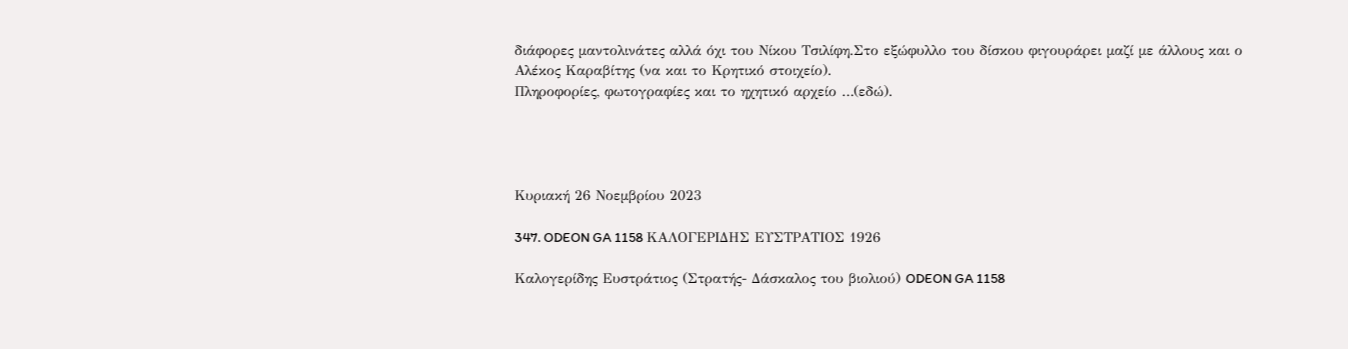διάφορες μαντολινάτες αλλά όχι του Νίκου Τσιλίφη.Στο εξώφυλλο του δίσκου φιγουράρει μαζί με άλλους και ο Αλέκος Καραβίτης (να και το Κρητικό στοιχείο).
Πληροφορίες, φωτογραφίες και το ηχητικό αρχείο …(εδώ).




Κυριακή 26 Νοεμβρίου 2023

347. ODEON GA 1158 ΚΑΛΟΓΕΡΙΔΗΣ ΕΥΣΤΡΑΤΙΟΣ 1926

Καλογερίδης Ευστράτιος (Στρατής- Δάσκαλος του βιολιού) ODEON GA 1158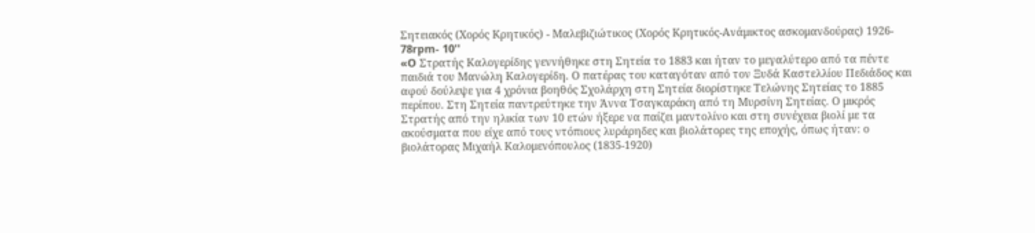Σητειακός (Χορός Κρητικός) - Μαλεβιζιώτικος (Χορός Κρητικός-Ανάμικτος ασκομανδούρας) 1926- 78rpm- 10''
«O Στρατής Καλογερίδης γεννήθηκε στη Σητεία το 1883 και ήταν το μεγαλύτερο από τα πέντε παιδιά του Μανώλη Καλογερίδη. Ο πατέρας του καταγόταν από τον Ξυδά Καστελλίου Πεδιάδος και αφού δούλεψε για 4 χρόνια βοηθός Σχολάρχη στη Σητεία διορίστηκε Τελώνης Σητείας το 1885 περίπου. Στη Σητεία παντρεύτηκε την Άννα Τσαγκαράκη από τη Μυρσίνη Σητείας. Ο μικρός Στρατής από την ηλικία των 10 ετών ήξερε να παίζει μαντολίνο και στη συνέχεια βιολί με τα ακούσματα που είχε από τους ντόπιους λυράρηδες και βιολάτορες της εποχής, όπως ήταν: ο βιολάτορας Μιχαήλ Καλομενόπουλος (1835-1920)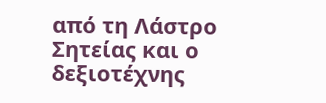από τη Λάστρο Σητείας και ο δεξιοτέχνης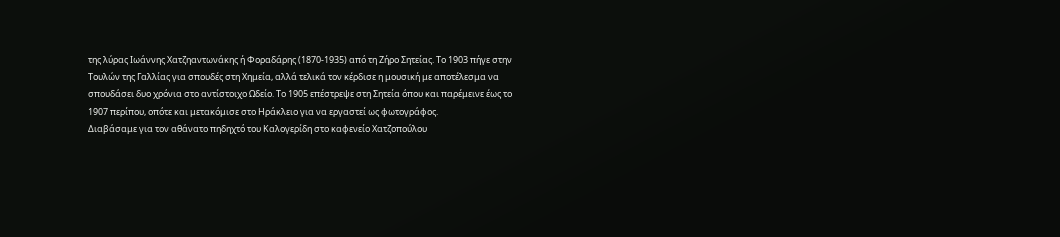της λύρας Ιωάννης Χατζηαντωνάκης ή Φοραδάρης (1870-1935) από τη Ζήρο Σητείας. Το 1903 πήγε στην Τουλών της Γαλλίας για σπουδές στη Χημεία, αλλά τελικά τον κέρδισε η μουσική με αποτέλεσμα να σπουδάσει δυο χρόνια στο αντίστοιχο Ωδείο. Το 1905 επέστρεψε στη Σητεία όπου και παρέμεινε έως το 1907 περίπου, οπότε και μετακόμισε στο Ηράκλειο για να εργαστεί ως φωτογράφος.
Διαβάσαμε για τον αθάνατο πηδηχτό του Καλογερίδη στο καφενείο Χατζοπούλου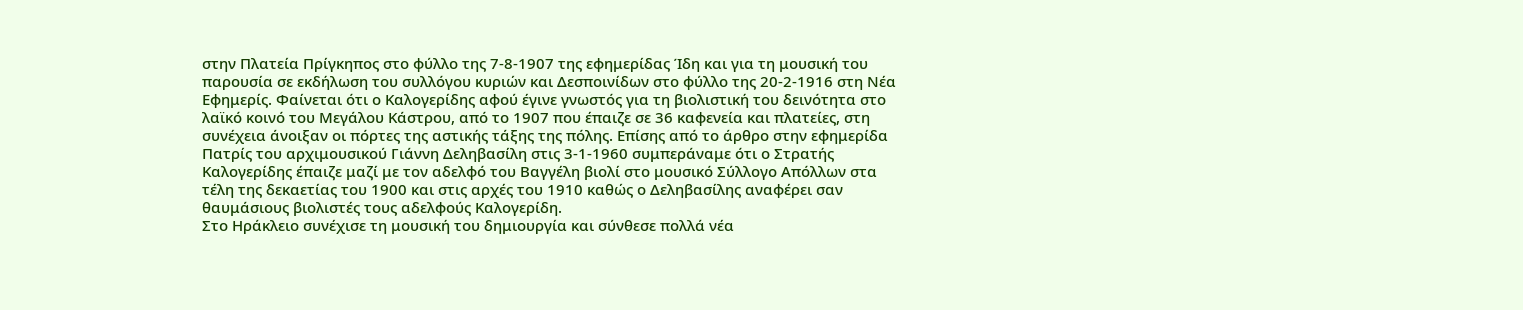στην Πλατεία Πρίγκηπος στο φύλλο της 7-8-1907 της εφημερίδας Ίδη και για τη μουσική του παρουσία σε εκδήλωση του συλλόγου κυριών και Δεσποινίδων στο φύλλο της 20-2-1916 στη Νέα Εφημερίς. Φαίνεται ότι ο Καλογερίδης αφού έγινε γνωστός για τη βιολιστική του δεινότητα στο λαϊκό κοινό του Μεγάλου Κάστρου, από το 1907 που έπαιζε σε 36 καφενεία και πλατείες, στη συνέχεια άνοιξαν οι πόρτες της αστικής τάξης της πόλης. Επίσης από το άρθρο στην εφημερίδα Πατρίς του αρχιμουσικού Γιάννη Δεληβασίλη στις 3-1-1960 συμπεράναμε ότι ο Στρατής Καλογερίδης έπαιζε μαζί με τον αδελφό του Βαγγέλη βιολί στο μουσικό Σύλλογο Απόλλων στα τέλη της δεκαετίας του 1900 και στις αρχές του 1910 καθώς ο Δεληβασίλης αναφέρει σαν θαυμάσιους βιολιστές τους αδελφούς Καλογερίδη.
Στο Ηράκλειο συνέχισε τη μουσική του δημιουργία και σύνθεσε πολλά νέα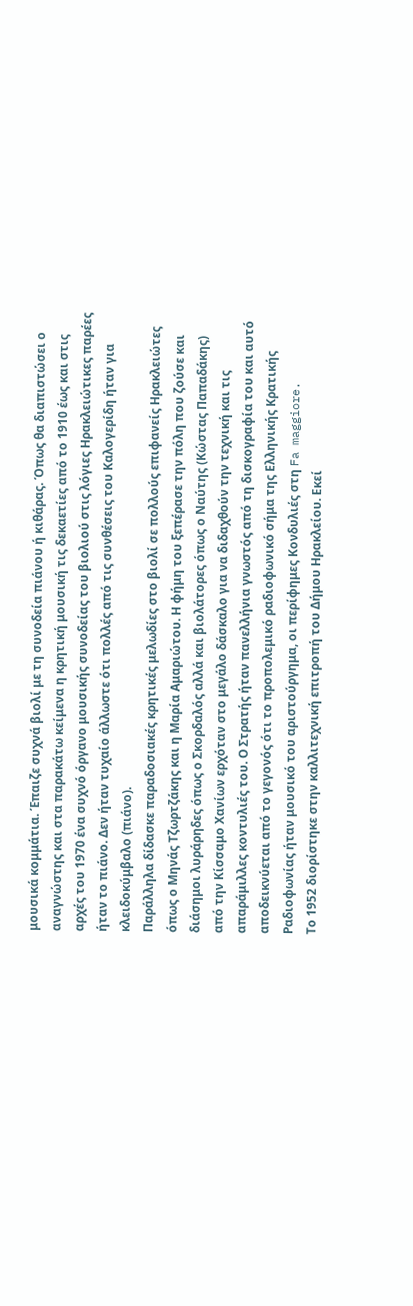μουσικά κομμάτια. Έπαιζε συχνά βιολί με τη συνοδεία πιάνου ή κιθάρας. Όπως θα διαπιστώσει ο αναγνώστης και στα παρακάτω κείμενα η κρητική μουσική τις δεκαετίες από το 1910 έως και στις αρχές του 1970 ένα συχνό όργανο μουσικής συνοδείας του βιολιού στις λόγιες Ηρακλειώτικες παρέες ήταν το πιάνο. Δεν ήταν τυχαίο άλλωστε ότι πολλές από τις συνθέσεις του Καλογερίδη ήταν για κλειδοκύμβαλο (πιάνο).
Παράλληλα δίδασκε παραδοσιακές κρητικές μελωδίες στο βιολί σε πολλούς επιφανείς Ηρακλειώτες όπως ο Μηνάς Τζωρτζάκης και η Μαρία Αμαριώτου. Η φήμη του ξεπέρασε την πόλη που ζούσε και διάσημοι λυράρηδες όπως ο Σκορδαλός αλλά και βιολάτορες όπως ο Ναύτης (Κώστας Παπαδάκης) από την Κίσσαμο Χανίων ερχόταν στο μεγάλο δάσκαλο για να διδαχθούν την τεχνική και τις απαράμιλλες κοντυλιές του. Ο Στρατής ήταν πανελλήνια γνωστός από τη δισκογραφία του και αυτό αποδεικνύεται από το γεγονός ότι το προπολεμικό ραδιοφωνικό σήμα της Ελληνικής Κρατικής Ραδιοφωνίας ήταν μουσικό του αριστούργημα, οι περίφημες Κονδυλιές στη Fa maggiore.
Το 1952 διορίστηκε στην καλλιτεχνική επιτροπή του Δήμου Ηρακλείου. Εκεί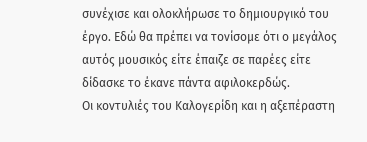συνέχισε και ολοκλήρωσε το δημιουργικό του έργο. Εδώ θα πρέπει να τονίσομε ότι ο μεγάλος αυτός μουσικός είτε έπαιζε σε παρέες είτε δίδασκε το έκανε πάντα αφιλοκερδώς.
Οι κοντυλιές του Καλογερίδη και η αξεπέραστη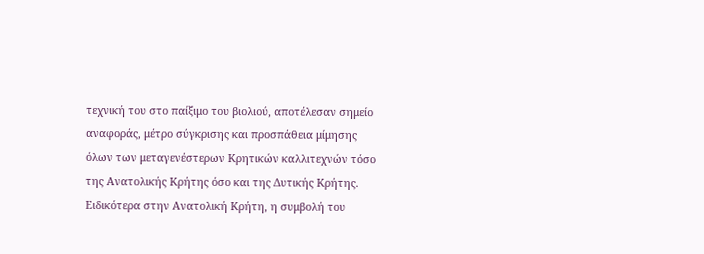τεχνική του στο παίξιμο του βιολιού, αποτέλεσαν σημείο αναφοράς, μέτρο σύγκρισης και προσπάθεια μίμησης όλων των μεταγενέστερων Κρητικών καλλιτεχνών τόσο της Ανατολικής Κρήτης όσο και της Δυτικής Κρήτης. Ειδικότερα στην Ανατολική Κρήτη, η συμβολή του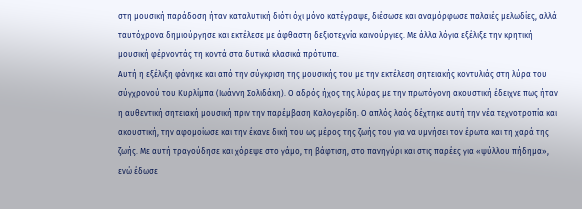στη μουσική παράδοση ήταν καταλυτική διότι όχι μόνο κατέγραψε, διέσωσε και αναμόρφωσε παλαιές μελωδίες, αλλά ταυτόχρονα δημιούργησε και εκτέλεσε με άφθαστη δεξιοτεχνία καινούργιες. Με άλλα λόγια εξέλιξε την κρητική μουσική φέρνοντάς τη κοντά στα δυτικά κλασικά πρότυπα.
Αυτή η εξέλιξη φάνηκε και από την σύγκριση της μουσικής του με την εκτέλεση σητειακής κοντυλιάς στη λύρα του σύγχρονού του Κυρλίμπα (Ιωάννη Σολιδάκη). Ο αδρός ήχος της λύρας με την πρωτόγονη ακουστική έδειχνε πως ήταν η αυθεντική σητειακή μουσική πριν την παρέμβαση Καλογερίδη. Ο απλός λαός δέχτηκε αυτή την νέα τεχνοτροπία και ακουστική, την αφομοίωσε και την έκανε δική του ως μέρος της ζωής του για να υμνήσει τον έρωτα και τη χαρά της ζωής. Με αυτή τραγούδησε και χόρεψε στο γάμο, τη βάφτιση, στο πανηγύρι και στις παρέες για «ψύλλου πήδημα», ενώ έδωσε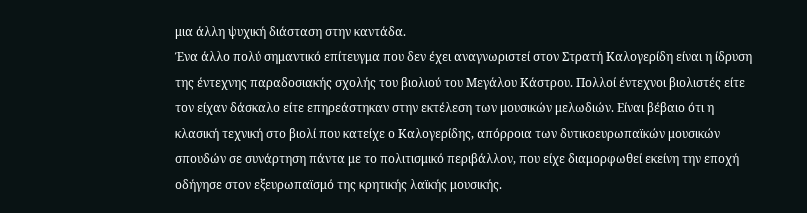μια άλλη ψυχική διάσταση στην καντάδα.
Ένα άλλο πολύ σημαντικό επίτευγμα που δεν έχει αναγνωριστεί στον Στρατή Καλογερίδη είναι η ίδρυση της έντεχνης παραδοσιακής σχολής του βιολιού του Μεγάλου Κάστρου. Πολλοί έντεχνοι βιολιστές είτε τον είχαν δάσκαλο είτε επηρεάστηκαν στην εκτέλεση των μουσικών μελωδιών. Είναι βέβαιο ότι η κλασική τεχνική στο βιολί που κατείχε ο Καλογερίδης, απόρροια των δυτικοευρωπαϊκών μουσικών σπουδών σε συνάρτηση πάντα με το πολιτισμικό περιβάλλον, που είχε διαμορφωθεί εκείνη την εποχή οδήγησε στον εξευρωπαϊσμό της κρητικής λαϊκής μουσικής.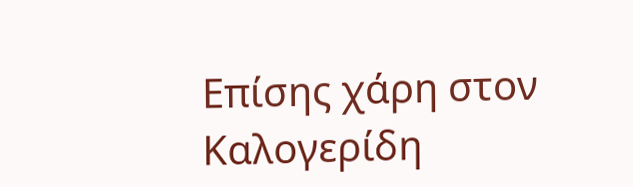Επίσης χάρη στον Καλογερίδη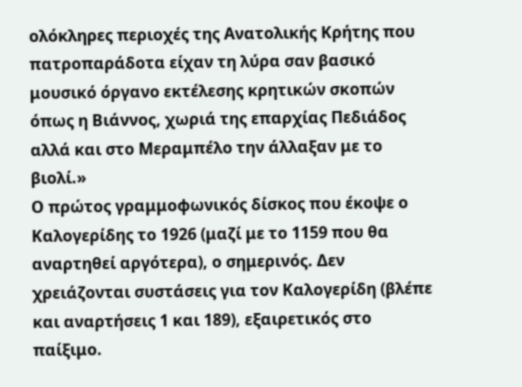ολόκληρες περιοχές της Ανατολικής Κρήτης που πατροπαράδοτα είχαν τη λύρα σαν βασικό μουσικό όργανο εκτέλεσης κρητικών σκοπών όπως η Βιάννος, χωριά της επαρχίας Πεδιάδος αλλά και στο Μεραμπέλο την άλλαξαν με το βιολί.»
Ο πρώτος γραμμοφωνικός δίσκος που έκοψε ο Καλογερίδης το 1926 (μαζί με το 1159 που θα αναρτηθεί αργότερα), ο σημερινός. Δεν χρειάζονται συστάσεις για τον Καλογερίδη (βλέπε και αναρτήσεις 1 και 189), εξαιρετικός στο παίξιμο.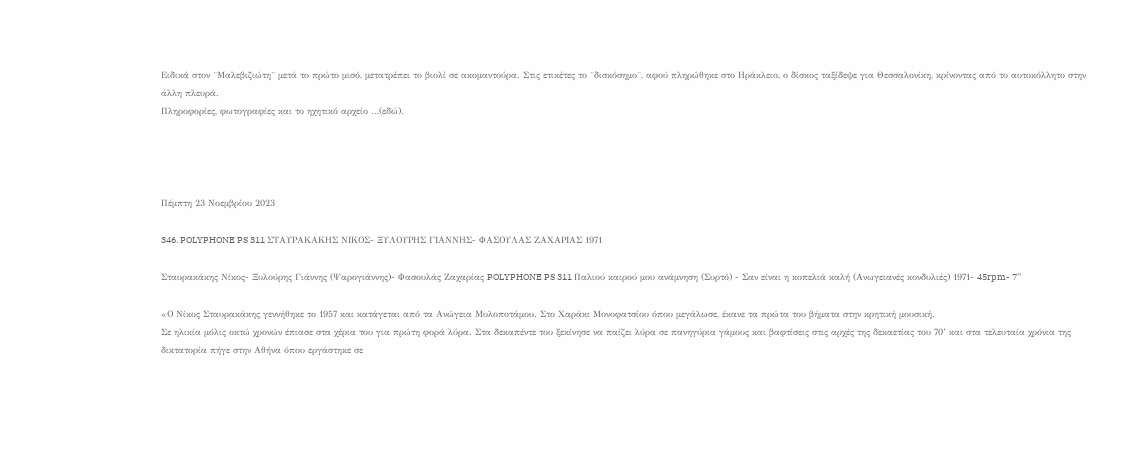Ειδικά στον ¨Μαλεβιζιώτη¨ μετά το πρώτο μισό, μετατρέπει το βιολί σε ακομαντούρα. Στις ετικέτες το ¨δισκόσημο¨, αφού πληρώθηκε στο Ηράκλειο, ο δίσκος ταξίδεψε για Θεσσαλονίκη, κρίνοντας από το αυτοκόλλητο στην άλλη πλευρά.
Πληροφορίες, φωτογραφίες και το ηχητικό αρχείο …(εδώ).




Πέμπτη 23 Νοεμβρίου 2023

346. POLYPHONE PS 311 ΣΤΑΥΡΑΚΑΚΗΣ ΝΙΚΟΣ- ΞΥΛΟΥΡΗΣ ΓΙΑΝΝΗΣ- ΦΑΣΟΥΛΑΣ ΖΑΧΑΡΙΑΣ 1971

Σταυρακάκης Νίκος- Ξυλούρης Γιάννης (Ψαρογιάννης)- Φασουλάς Ζαχαρίας POLYPHONE PS 311 Παλιού καιρού μου ανάμνηση (Συρτό) - Σαν είναι η κοπελιά καλή (Ανωγειανές κονδυλιές) 1971- 45rpm- 7''

«Ο Νίκος Σταυρακάκης γεννήθηκε το 1957 και κατάγεται από τα Ανώγεια Μυλοποτάμου. Στο Χαράκι Μονοφατσίου όπου μεγάλωσε, έκανε τα πρώτα του βήματα στην κρητική μουσική.
Σε ηλικία μόλις οκτώ χρονών έπιασε στα χέρια του για πρώτη φορά λύρα. Στα δεκαπέντε του ξεκίνησε να παίζει λύρα σε πανηγύρια γάμους και βαφτίσεις στις αρχές της δεκαετίας του 70’ και στα τελευταία χρόνια της δικτατορία πήγε στην Αθήνα όπου εργάστηκε σε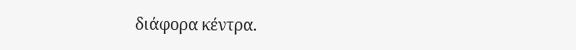διάφορα κέντρα.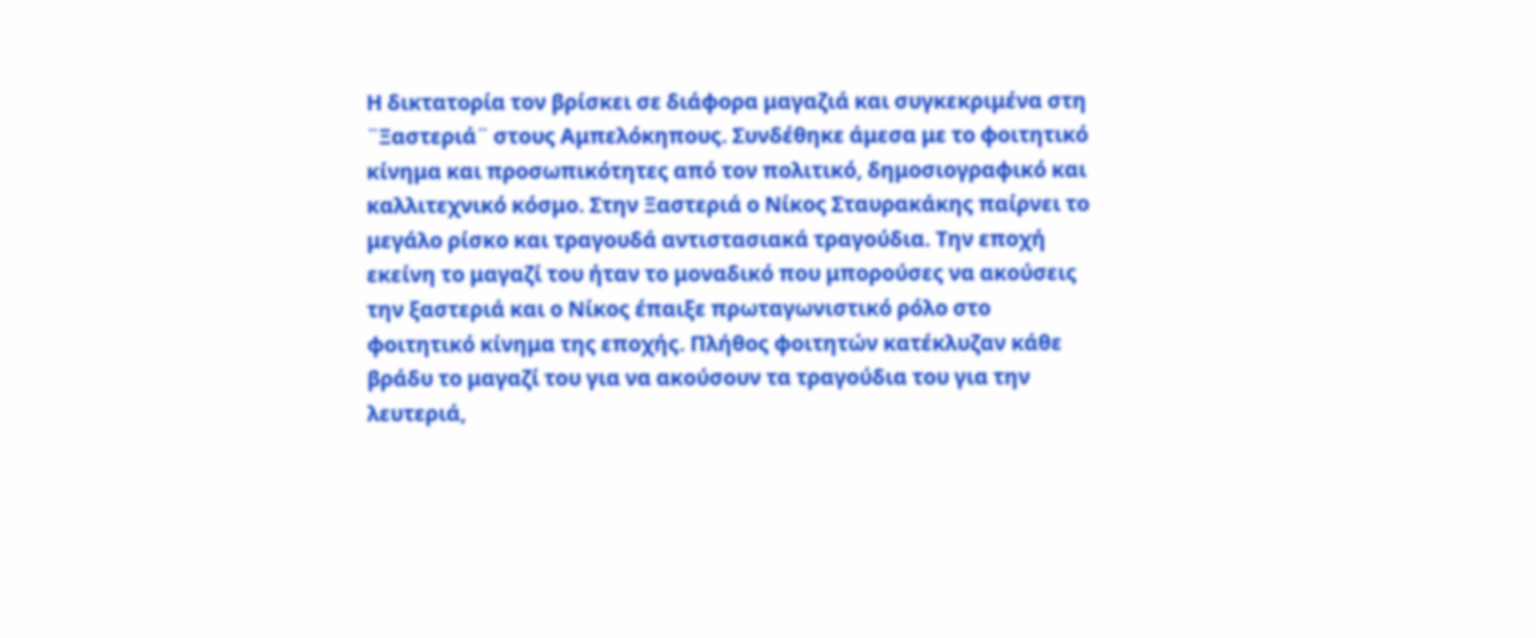Η δικτατορία τον βρίσκει σε διάφορα μαγαζιά και συγκεκριμένα στη ¨Ξαστεριά¨ στους Αμπελόκηπους. Συνδέθηκε άμεσα με το φοιτητικό κίνημα και προσωπικότητες από τον πολιτικό, δημοσιογραφικό και καλλιτεχνικό κόσμο. Στην Ξαστεριά ο Νίκος Σταυρακάκης παίρνει το μεγάλο ρίσκο και τραγουδά αντιστασιακά τραγούδια. Την εποχή εκείνη το μαγαζί του ήταν το μοναδικό που μπορούσες να ακούσεις την ξαστεριά και ο Νίκος έπαιξε πρωταγωνιστικό ρόλο στο φοιτητικό κίνημα της εποχής. Πλήθος φοιτητών κατέκλυζαν κάθε βράδυ το μαγαζί του για να ακούσουν τα τραγούδια του για την λευτεριά,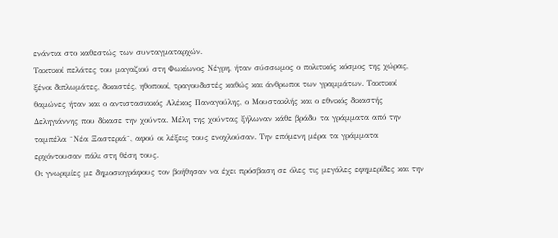ενάντια στο καθεστώς των συνταγματαρχών.
Τακτικοί πελάτες του μαγαζιού στη Φωκίωνος Νέγρη, ήταν σύσσωμος ο πολιτικός κόσμος της χώρας, ξένοι διπλωμάτες, δικαστές, ηθοποιοί, τραγουδιστές καθώς και άνθρωποι των γραμμάτων. Τακτικοί θαμώνες ήταν και ο αντιστασιακός Αλέκος Παναγούλης, ο Μουστακλής και ο εθνικός δικαστής Δεληγιάννης που δίκασε την χούντα. Μέλη της χούντας ξήλωναν κάθε βράδυ τα γράμματα από την ταμπέλα ¨Νέα Ξαστεριά¨, αφού οι λέξεις τους ενοχλούσαν. Την επόμενη μέρα τα γράμματα ερχόντουσαν πάλι στη θέση τους.
Οι γνωριμίες με δημοσιογράφους τον βοήθησαν να έχει πρόσβαση σε όλες τις μεγάλες εφημερίδες και την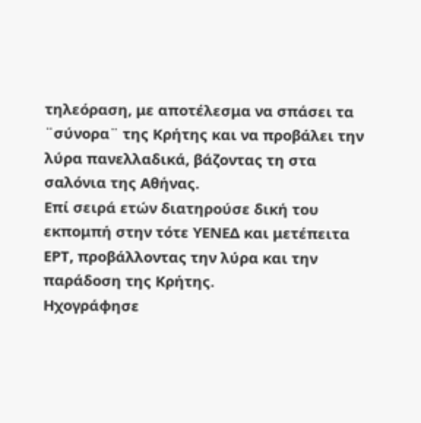τηλεόραση, με αποτέλεσμα να σπάσει τα ¨σύνορα¨ της Κρήτης και να προβάλει την λύρα πανελλαδικά, βάζοντας τη στα σαλόνια της Αθήνας.
Επί σειρά ετών διατηρούσε δική του εκπομπή στην τότε ΥΕΝΕΔ και μετέπειτα ΕΡΤ, προβάλλοντας την λύρα και την παράδοση της Κρήτης.
Ηχογράφησε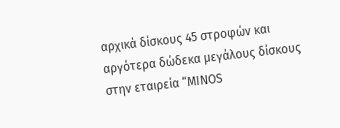αρχικά δίσκους 45 στροφών και αργότερα δώδεκα μεγάλους δίσκους στην εταιρεία “MINOS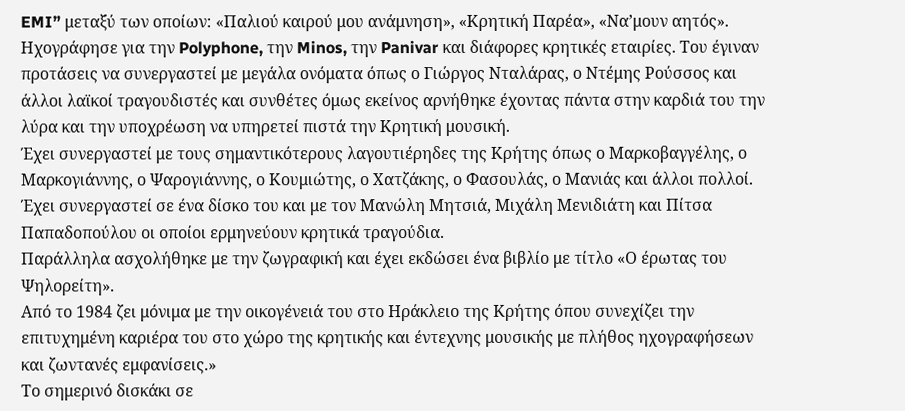EMI” μεταξύ των οποίων: «Παλιού καιρού μου ανάμνηση», «Κρητική Παρέα», «Να’μουν αητός».
Ηχογράφησε για την Polyphone, την Minos, την Panivar και διάφορες κρητικές εταιρίες. Του έγιναν προτάσεις να συνεργαστεί με μεγάλα ονόματα όπως ο Γιώργος Νταλάρας, ο Ντέμης Ρούσσος και άλλοι λαϊκοί τραγουδιστές και συνθέτες όμως εκείνος αρνήθηκε έχοντας πάντα στην καρδιά του την λύρα και την υποχρέωση να υπηρετεί πιστά την Κρητική μουσική.
Έχει συνεργαστεί με τους σημαντικότερους λαγουτιέρηδες της Κρήτης όπως ο Μαρκοβαγγέλης, ο Μαρκογιάννης, ο Ψαρογιάννης, ο Κουμιώτης, ο Χατζάκης, ο Φασουλάς, ο Μανιάς και άλλοι πολλοί. Έχει συνεργαστεί σε ένα δίσκο του και με τον Μανώλη Μητσιά, Μιχάλη Μενιδιάτη και Πίτσα Παπαδοπούλου οι οποίοι ερμηνεύουν κρητικά τραγούδια.
Παράλληλα ασχολήθηκε με την ζωγραφική και έχει εκδώσει ένα βιβλίο με τίτλο «Ο έρωτας του Ψηλορείτη».
Από το 1984 ζει μόνιμα με την οικογένειά του στο Ηράκλειο της Κρήτης όπου συνεχίζει την επιτυχημένη καριέρα του στο χώρο της κρητικής και έντεχνης μουσικής με πλήθος ηχογραφήσεων και ζωντανές εμφανίσεις.»
Το σημερινό δισκάκι σε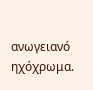ανωγειανό ηχόχρωμα.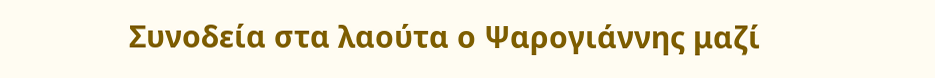Συνοδεία στα λαούτα ο Ψαρογιάννης μαζί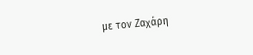με τον Ζαχάρη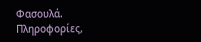Φασουλά.
Πληροφορίες,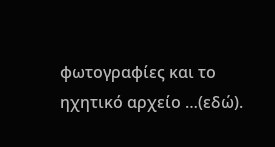φωτογραφίες και το ηχητικό αρχείο …(εδώ).